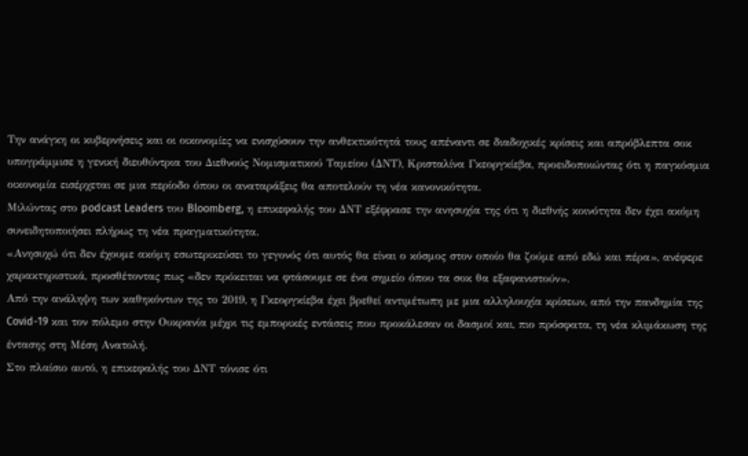Την ανάγκη οι κυβερνήσεις και οι οικονομίες να ενισχύσουν την ανθεκτικότητά τους απέναντι σε διαδοχικές κρίσεις και απρόβλεπτα σοκ υπογράμμισε η γενική διευθύντρια του Διεθνούς Νομισματικού Ταμείου (ΔΝΤ), Κρισταλίνα Γκεοργκίεβα, προειδοποιώντας ότι η παγκόσμια οικονομία εισέρχεται σε μια περίοδο όπου οι αναταράξεις θα αποτελούν τη νέα κανονικότητα.
Μιλώντας στο podcast Leaders του Bloomberg, η επικεφαλής του ΔΝΤ εξέφρασε την ανησυχία της ότι η διεθνής κοινότητα δεν έχει ακόμη συνειδητοποιήσει πλήρως τη νέα πραγματικότητα.
«Ανησυχώ ότι δεν έχουμε ακόμη εσωτερικεύσει το γεγονός ότι αυτός θα είναι ο κόσμος στον οποίο θα ζούμε από εδώ και πέρα», ανέφερε χαρακτηριστικά, προσθέτοντας πως «δεν πρόκειται να φτάσουμε σε ένα σημείο όπου τα σοκ θα εξαφανιστούν».
Από την ανάληψη των καθηκόντων της το 2019, η Γκεοργκίεβα έχει βρεθεί αντιμέτωπη με μια αλληλουχία κρίσεων, από την πανδημία της Covid-19 και τον πόλεμο στην Ουκρανία μέχρι τις εμπορικές εντάσεις που προκάλεσαν οι δασμοί και, πιο πρόσφατα, τη νέα κλιμάκωση της έντασης στη Μέση Ανατολή.
Στο πλαίσιο αυτό, η επικεφαλής του ΔΝΤ τόνισε ότι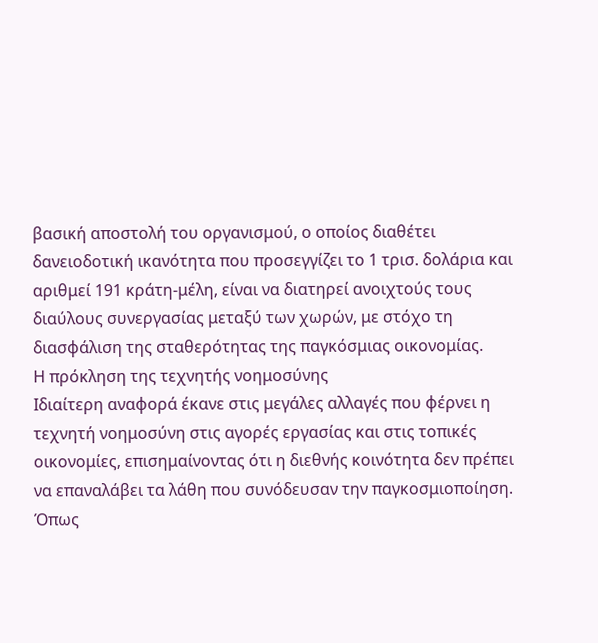βασική αποστολή του οργανισμού, ο οποίος διαθέτει δανειοδοτική ικανότητα που προσεγγίζει το 1 τρισ. δολάρια και αριθμεί 191 κράτη-μέλη, είναι να διατηρεί ανοιχτούς τους διαύλους συνεργασίας μεταξύ των χωρών, με στόχο τη διασφάλιση της σταθερότητας της παγκόσμιας οικονομίας.
Η πρόκληση της τεχνητής νοημοσύνης
Ιδιαίτερη αναφορά έκανε στις μεγάλες αλλαγές που φέρνει η τεχνητή νοημοσύνη στις αγορές εργασίας και στις τοπικές οικονομίες, επισημαίνοντας ότι η διεθνής κοινότητα δεν πρέπει να επαναλάβει τα λάθη που συνόδευσαν την παγκοσμιοποίηση.
Όπως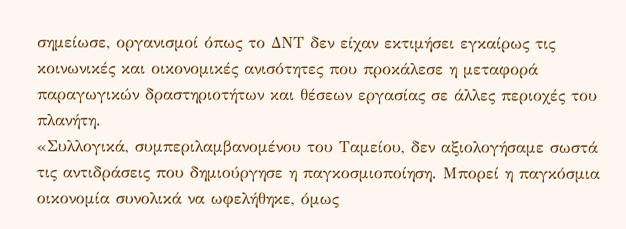σημείωσε, οργανισμοί όπως το ΔΝΤ δεν είχαν εκτιμήσει εγκαίρως τις κοινωνικές και οικονομικές ανισότητες που προκάλεσε η μεταφορά παραγωγικών δραστηριοτήτων και θέσεων εργασίας σε άλλες περιοχές του πλανήτη.
«Συλλογικά, συμπεριλαμβανομένου του Ταμείου, δεν αξιολογήσαμε σωστά τις αντιδράσεις που δημιούργησε η παγκοσμιοποίηση. Μπορεί η παγκόσμια οικονομία συνολικά να ωφελήθηκε, όμως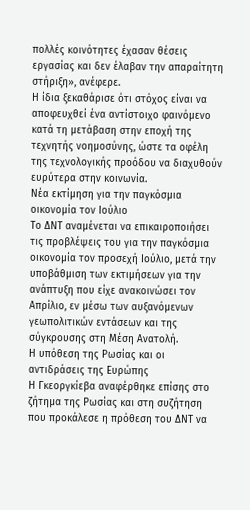πολλές κοινότητες έχασαν θέσεις εργασίας και δεν έλαβαν την απαραίτητη στήριξη», ανέφερε.
Η ίδια ξεκαθάρισε ότι στόχος είναι να αποφευχθεί ένα αντίστοιχο φαινόμενο κατά τη μετάβαση στην εποχή της τεχνητής νοημοσύνης, ώστε τα οφέλη της τεχνολογικής προόδου να διαχυθούν ευρύτερα στην κοινωνία.
Νέα εκτίμηση για την παγκόσμια οικονομία τον Ιούλιο
Το ΔΝΤ αναμένεται να επικαιροποιήσει τις προβλέψεις του για την παγκόσμια οικονομία τον προσεχή Ιούλιο, μετά την υποβάθμιση των εκτιμήσεων για την ανάπτυξη που είχε ανακοινώσει τον Απρίλιο, εν μέσω των αυξανόμενων γεωπολιτικών εντάσεων και της σύγκρουσης στη Μέση Ανατολή.
Η υπόθεση της Ρωσίας και οι αντιδράσεις της Ευρώπης
Η Γκεοργκίεβα αναφέρθηκε επίσης στο ζήτημα της Ρωσίας και στη συζήτηση που προκάλεσε η πρόθεση του ΔΝΤ να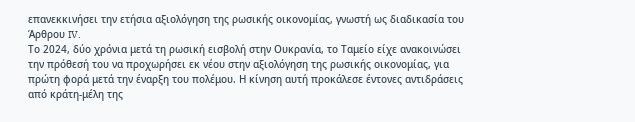επανεκκινήσει την ετήσια αξιολόγηση της ρωσικής οικονομίας, γνωστή ως διαδικασία του Άρθρου IV.
Το 2024, δύο χρόνια μετά τη ρωσική εισβολή στην Ουκρανία, το Ταμείο είχε ανακοινώσει την πρόθεσή του να προχωρήσει εκ νέου στην αξιολόγηση της ρωσικής οικονομίας, για πρώτη φορά μετά την έναρξη του πολέμου. Η κίνηση αυτή προκάλεσε έντονες αντιδράσεις από κράτη-μέλη της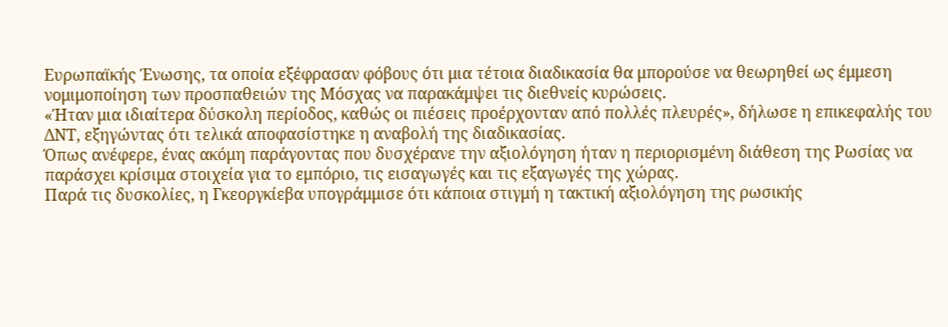Ευρωπαϊκής Ένωσης, τα οποία εξέφρασαν φόβους ότι μια τέτοια διαδικασία θα μπορούσε να θεωρηθεί ως έμμεση νομιμοποίηση των προσπαθειών της Μόσχας να παρακάμψει τις διεθνείς κυρώσεις.
«Ήταν μια ιδιαίτερα δύσκολη περίοδος, καθώς οι πιέσεις προέρχονταν από πολλές πλευρές», δήλωσε η επικεφαλής του ΔΝΤ, εξηγώντας ότι τελικά αποφασίστηκε η αναβολή της διαδικασίας.
Όπως ανέφερε, ένας ακόμη παράγοντας που δυσχέρανε την αξιολόγηση ήταν η περιορισμένη διάθεση της Ρωσίας να παράσχει κρίσιμα στοιχεία για το εμπόριο, τις εισαγωγές και τις εξαγωγές της χώρας.
Παρά τις δυσκολίες, η Γκεοργκίεβα υπογράμμισε ότι κάποια στιγμή η τακτική αξιολόγηση της ρωσικής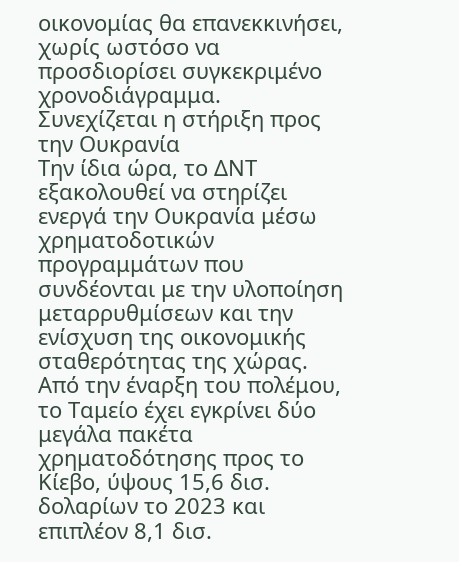οικονομίας θα επανεκκινήσει, χωρίς ωστόσο να προσδιορίσει συγκεκριμένο χρονοδιάγραμμα.
Συνεχίζεται η στήριξη προς την Ουκρανία
Την ίδια ώρα, το ΔΝΤ εξακολουθεί να στηρίζει ενεργά την Ουκρανία μέσω χρηματοδοτικών προγραμμάτων που συνδέονται με την υλοποίηση μεταρρυθμίσεων και την ενίσχυση της οικονομικής σταθερότητας της χώρας.
Από την έναρξη του πολέμου, το Ταμείο έχει εγκρίνει δύο μεγάλα πακέτα χρηματοδότησης προς το Κίεβο, ύψους 15,6 δισ. δολαρίων το 2023 και επιπλέον 8,1 δισ.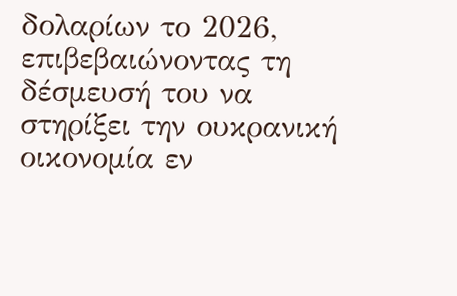δολαρίων το 2026, επιβεβαιώνοντας τη δέσμευσή του να στηρίξει την ουκρανική οικονομία εν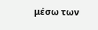μέσω των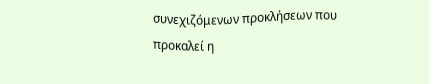συνεχιζόμενων προκλήσεων που προκαλεί η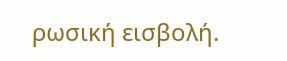ρωσική εισβολή.